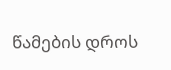წამების დროს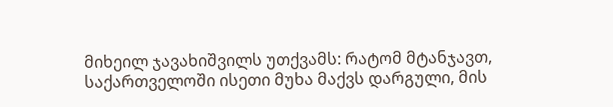მიხეილ ჯავახიშვილს უთქვამს: რატომ მტანჯავთ, საქართველოში ისეთი მუხა მაქვს დარგული, მის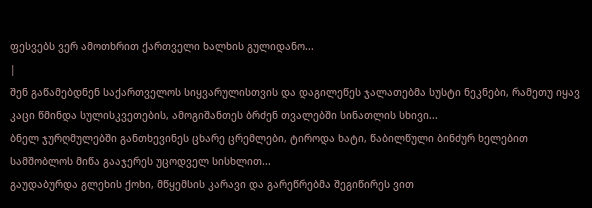ფესვებს ვერ ამოთხრით ქართველი ხალხის გულიდანო...
|
შენ გაწამებდნენ საქართველოს სიყვარულისთვის და დაგილეწეს ჯალათებმა სუსტი ნეკნები, რამეთუ იყავ კაცი წმინდა სულისკვეთების, ამოგიშანთეს ბრძენ თვალებში სინათლის სხივი...
ბნელ ჯურღმულებში განთხევინეს ცხარე ცრემლები, ტიროდა ხატი, წაბილწული ბინძურ ხელებით სამშობლოს მიწა გააჯერეს უცოდველ სისხლით...
გაუდაბურდა გლეხის ქოხი, მწყემსის კარავი და გარეწრებმა შეგიწირეს ვით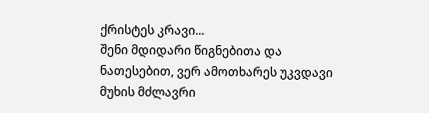ქრისტეს კრავი...
შენი მდიდარი წიგნებითა და ნათესებით, ვერ ამოთხარეს უკვდავი მუხის მძლავრი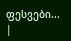ფესვები... |